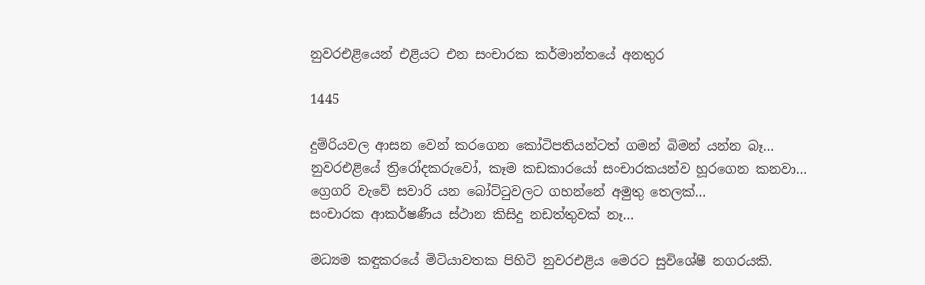නුවරඑළියෙන් එළියට එන සංචාරක කර්මාන්තයේ අනතුර

1445

දුම්රියවල ආසන වෙන් කරගෙන කෝටිපතියන්ටත් ගමන් බිමන් යන්න බෑ…
නුවරඑළියේ ත්‍රිරෝදකරුවෝ, කෑම කඩකාරයෝ සංචාරකයන්ව හූරගෙන කනවා…
ග්‍රෙගරි වැවේ සවාරි යන බෝට්ටුවලට ගහන්නේ අමුතු තෙලක්…
සංචාරක ආකර්ෂණීය ස්ථාන කිසිදු නඩත්තුවක් නෑ…

මධ්‍යම කඳුකරයේ මිටියාවතක පිහිටි නුවරඑළිය මෙරට සුවිශේෂී නගරයකි.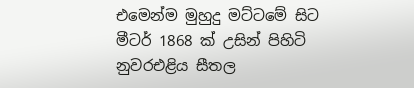එමෙන්ම මුහුදු මට්ටමේ සිට මීටර් 1868 ක් උසින් පිහිටි නුවරඑළිය සීතල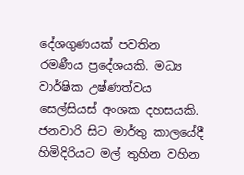දේශගුණයක් පවතින රමණීය ප්‍රදේශයකි. මධ්‍ය වාර්ෂික උෂ්ණත්වය සෙල්සියස් අංශක දහසයකි. ජනවාරි සිට මාර්තු කාලයේදී හිමිදිරියට මල් තුහින වහින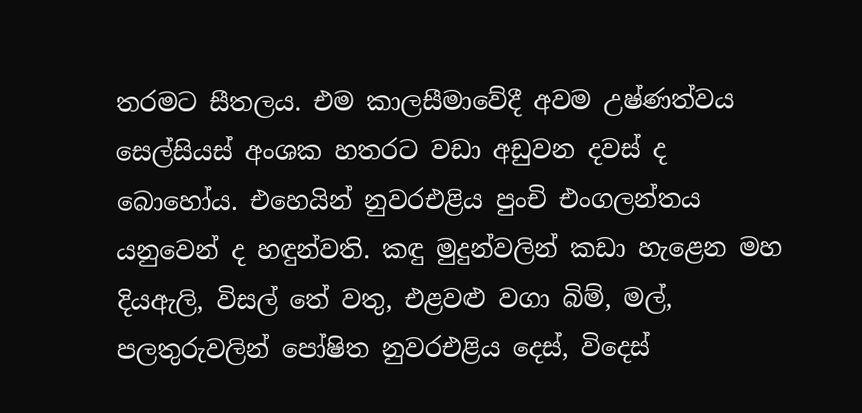තරමට සීතලය. එම කාලසීමාවේදී අවම උෂ්ණත්වය සෙල්සියස් අංශක හතරට වඩා අඩුවන දවස් ද බොහෝය. එහෙයින් නුවරඑළිය පුංචි එංගලන්තය යනුවෙන් ද හඳුන්වති. කඳු මුදුන්වලින් කඩා හැළෙන මහ දියඇලි, විසල් තේ වතු, එළවළු වගා බිම්, මල්, පලතුරුවලින් පෝෂිත නුවරඑළිය දෙස්, විදෙස්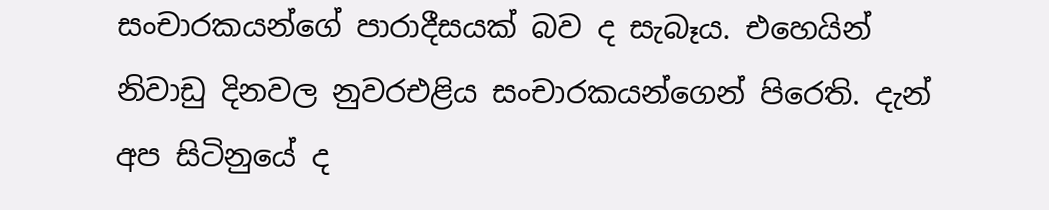සංචාරකයන්ගේ පාරාදීසයක් බව ද සැබෑය. එහෙයින් නිවාඩු දිනවල නුවරඑළිය සංචාරකයන්ගෙන් පිරෙති. දැන් අප සිටිනුයේ ද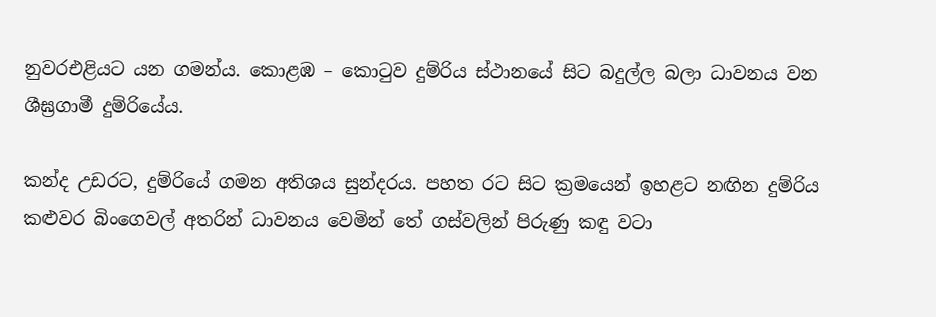නුවරඑළියට යන ගමන්ය. කොළඹ – කොටුව දුම්රිය ස්ථානයේ සිට බදුල්ල බලා ධාවනය වන ශීඝ්‍රගාමී දුම්රියේය.

කන්ද උඩරට, දුම්රියේ ගමන අතිශය සුන්දරය. පහත රට සිට ක්‍රමයෙන් ඉහළට නඟින දුම්රිය කළුවර බිංගෙවල් අතරින් ධාවනය වෙමින් තේ ගස්වලින් පිරුණු කඳු වටා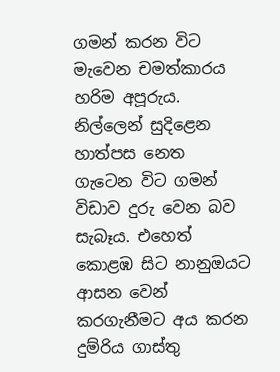ගමන් කරන විට මැවෙන චමත්කාරය හරිම අපූරුය. නිල්ලෙන් සුදිළෙන හාත්පස නෙත ගැටෙන විට ගමන් විඩාව දුරු වෙන බව සැබෑය. එහෙත් කොළඹ සිට නානුඔයට ආසන වෙන් කරගැනීමට අය කරන දුම්රිය ගාස්තු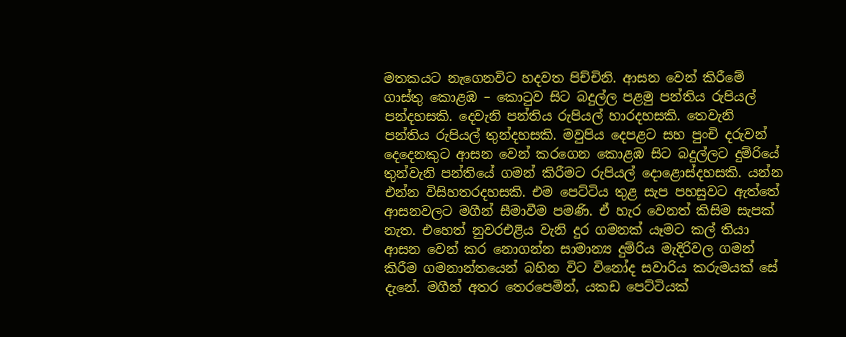මතකයට නැගෙනවිට හදවත පිච්චිනි. ආසන වෙන් කිරීමේ ගාස්තු කොළඹ – කොටුව සිට බදුල්ල පළමු පන්තිය රුපියල් පන්දහසකි. දෙවැනි පන්තිය රුපියල් හාරදහසකි. තෙවැනි පන්තිය රුපියල් තුන්දහසකි. මවුපිය දෙපළට සහ පුංචි දරුවන් දෙදෙනකුට ආසන වෙන් කරගෙන කොළඹ සිට බදුල්ලට දුම්රියේ තුන්වැනි පන්තියේ ගමන් කිරීමට රුපියල් දොළොස්දහසකි. යන්න එන්න විසිහතරදහසකි. එම පෙට්ටිය තුළ සැප පහසුවට ඇත්තේ ආසනවලට මගීන් සීමාවීම පමණි. ඒ හැර වෙනත් කිසිම සැපක් නැත. එහෙත් නුවරඑළිය වැනි දුර ගමනක් යෑමට කල් තියා ආසන වෙන් කර නොගන්න සාමාන්‍ය දුම්රිය මැදිරිවල ගමන් කිරීම ගමනාන්තයෙන් බහින විට විනෝද සවාරිය කරුමයක් සේ දැනේ. මගීන් අතර තෙරපෙමින්, යකඩ පෙට්ටියක්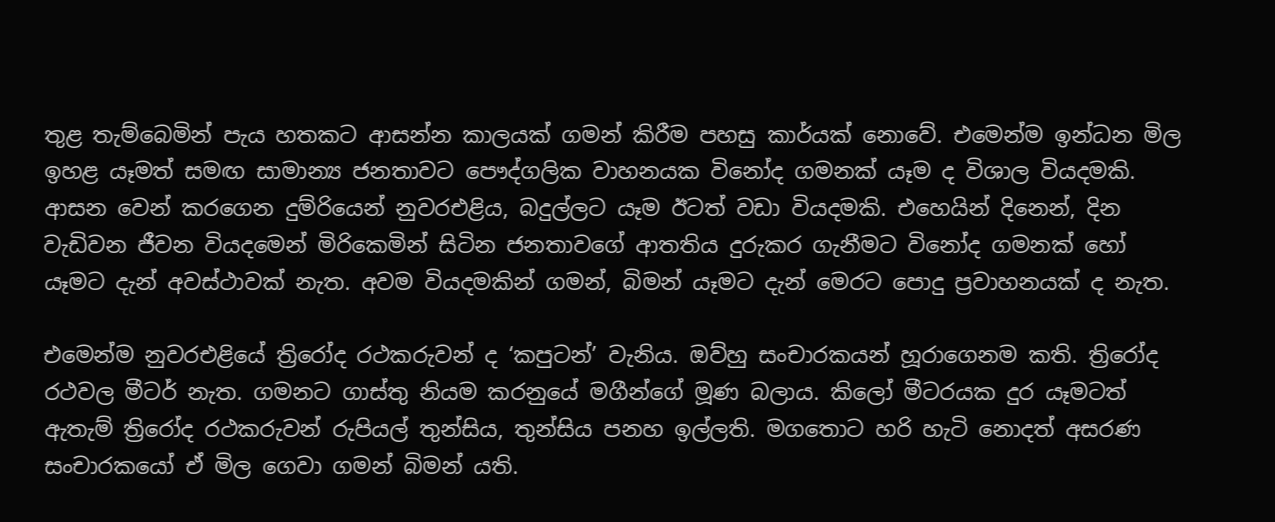තුළ තැම්බෙමින් පැය හතකට ආසන්න කාලයක් ගමන් කිරීම පහසු කාර්යක් නොවේ. එමෙන්ම ඉන්ධන මිල ඉහළ යෑමත් සමඟ සාමාන්‍ය ජනතාවට පෞද්ගලික වාහනයක විනෝද ගමනක් යෑම ද විශාල වියදමකි. ආසන වෙන් කරගෙන දුම්රියෙන් නුවරඑළිය, බදුල්ලට යෑම ඊටත් වඩා වියදමකි. එහෙයින් දිනෙන්, දින වැඩිවන ජීවන වියදමෙන් මිරිකෙමින් සිටින ජනතාවගේ ආතතිය දුරුකර ගැනීමට විනෝද ගමනක් හෝ යෑමට දැන් අවස්ථාවක් නැත. අවම වියදමකින් ගමන්, බිමන් යෑමට දැන් මෙරට පොදු ප්‍රවාහනයක් ද නැත.

එමෙන්ම නුවරඑළියේ ත්‍රිරෝද රථකරුවන් ද ‘කපුටන්’ වැනිය. ඔව්හු සංචාරකයන් හූරාගෙනම කති. ත්‍රිරෝද රථවල මීටර් නැත. ගමනට ගාස්තු නියම කරනුයේ මගීන්ගේ මූණ බලාය. කිලෝ මීටරයක දුර යෑමටත් ඇතැම් ත්‍රිරෝද රථකරුවන් රුපියල් තුන්සිය, තුන්සිය පනහ ඉල්ලති. මගතොට හරි හැටි නොදත් අසරණ සංචාරකයෝ ඒ මිල ගෙවා ගමන් බිමන් යති.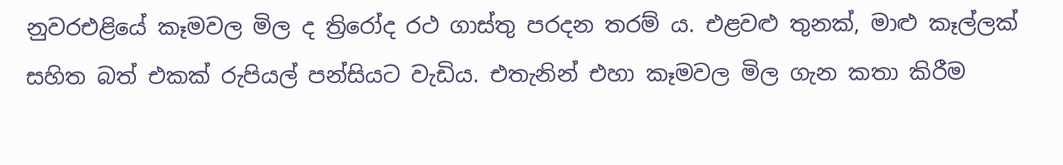නුවරඑළියේ කෑමවල මිල ද ත්‍රිරෝද රථ ගාස්තු පරදන තරම් ය. එළවළු තුනක්, මාළු කෑල්ලක් සහිත බත් එකක් රුපියල් පන්සියට වැඩිය. එතැනින් එහා කෑමවල මිල ගැන කතා කිරීම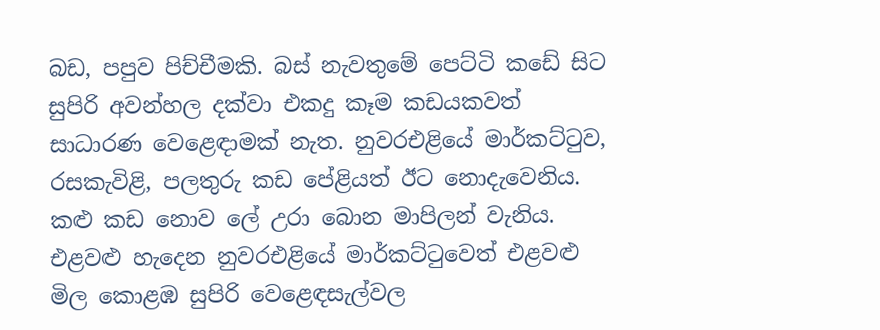බඩ, පපුව පිච්චීමකි. බස් නැවතුමේ පෙට්ටි කඩේ සිට සුපිරි අවන්හල දක්වා එකදු කෑම කඩයකවත් සාධාරණ වෙළෙඳාමක් නැත. නුවරඑළියේ මාර්කට්ටුව, රසකැවිළි, පලතුරු කඩ පේළියත් ඊට නොදැවෙනිය. කළු කඩ නොව ලේ උරා බොන මාපිලන් වැනිය. එළවළු හැදෙන නුවරඑළියේ මාර්කට්ටුවෙත් එළවළු මිල කොළඹ සුපිරි වෙළෙඳසැල්වල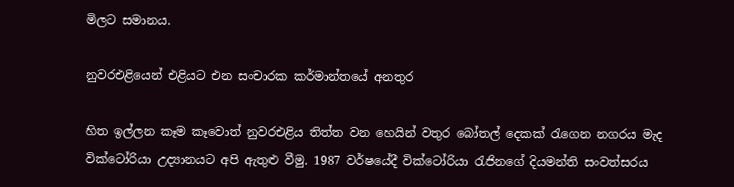මිලට සමානය.

නුවරඑළියෙන් එළියට එන සංචාරක කර්මාන්තයේ අනතුර

හිත ඉල්ලන කෑම කෑවොත් නුවරඑළිය තිත්ත වන හෙයින් වතුර බෝතල් දෙකක් රැගෙන නගරය මැද වික්ටෝරියා උද්‍යානයට අපි ඇතුළු වීමු. 1987 වර්ෂයේදී වික්ටෝරියා රැජිනගේ දියමන්ති සංවත්සරය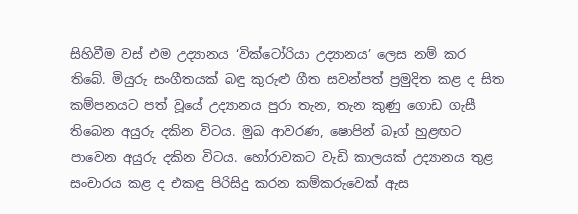සිහිවීම වස් එම උද්‍යානය ‘වික්ටෝරියා උද්‍යානය’ ලෙස නම් කර තිබේ. මියුරු සංගීතයක් බඳු කුරුළු ගීත සවන්පත් ප්‍රමුදිත කළ ද සිත කම්පනයට පත් වූයේ උද්‍යානය පුරා තැන, තැන කුණු ගොඩ ගැසී තිබෙන අයුරු දකින විටය. මුඛ ආවරණ, ෂොපින් බෑග් හුළඟට පාවෙන අයුරු දකින විටය. හෝරාවකට වැඩි කාලයක් උද්‍යානය තුළ සංචාරය කළ ද එකඳු පිරිසිදු කරන කම්කරුවෙක් ඇස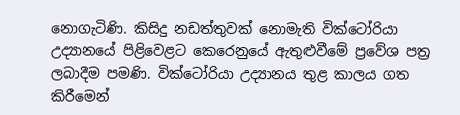නොගැටිණි. කිසිදු නඩත්තුවක් නොමැති වික්ටෝරියා උද්‍යානයේ පිළිවෙළට කෙරෙනුයේ ඇතුළුවීමේ ප්‍රවේශ පත්‍ර ලබාදීම පමණි. වික්ටෝරියා උද්‍යානය තුළ කාලය ගත කිරීමෙන්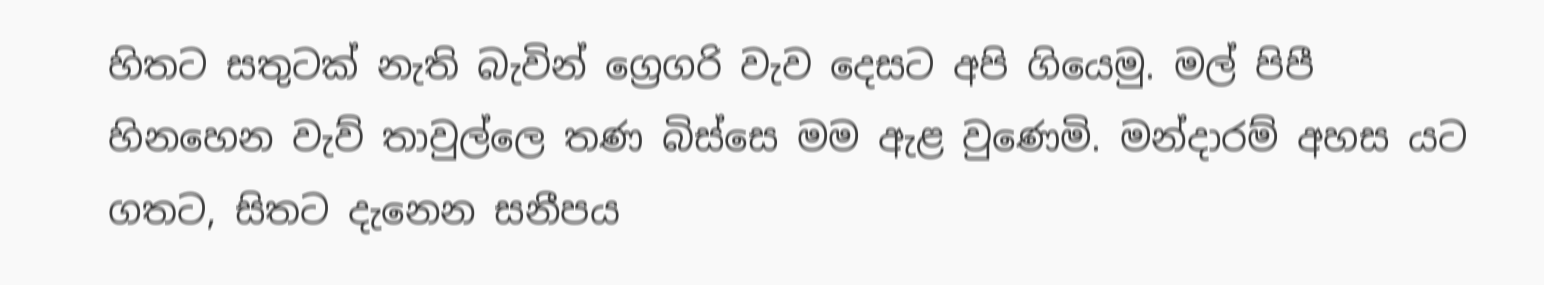හිතට සතුටක් නැති බැවින් ග්‍රෙගරි වැව දෙසට අපි ගියෙමු. මල් පිපී හිනහෙන වැව් තාවුල්ලෙ තණ බිස්සෙ මම ඇළ වුණෙමි. මන්දාරම් අහස යට ගතට, සිතට දැනෙන සනීපය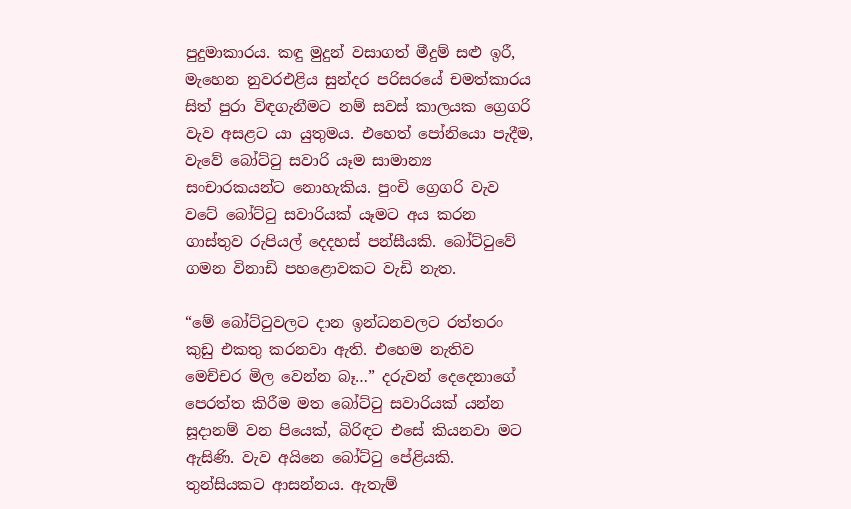පුදුමාකාරය. කඳු මුදුන් වසාගත් මීදුම් සළු ඉරී, මැහෙන නුවරඑළිය සුන්දර පරිසරයේ චමත්කාරය සිත් පුරා විඳගැනීමට නම් සවස් කාලයක ග්‍රෙගරි වැව අසළට යා යුතුමය. එහෙත් පෝනියො පැදීම, වැවේ බෝට්ටු සවාරි යෑම සාමාන්‍ය සංචාරකයන්ට නොහැකිය. පුංචි ග්‍රෙගරි වැව වටේ බෝට්ටු සවාරියක් යෑමට අය කරන ගාස්තුව රුපියල් දෙදහස් පන්සීයකි. බෝට්ටුවේ ගමන විනාඩි පහළොවකට වැඩි නැත.

“මේ බෝට්ටුවලට දාන ඉන්ධනවලට රත්තරං කුඩු එකතු කරනවා ඇති. එහෙම නැතිව මෙච්චර මිල වෙන්න බෑ…” දරුවන් දෙදෙනාගේ පෙරත්ත කිරීම මත බෝට්ටු සවාරියක් යන්න සූදානම් වන පියෙක්, බිරිඳට එසේ කියනවා මට ඇසිණි. වැව අයිනෙ බෝට්ටු පේළියකි. තුන්සියකට ආසන්නය. ඇතැම්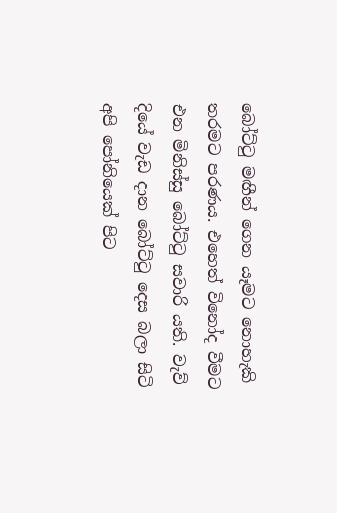බෝට්ටු මඟීන් ගෙන යෑමට නොහැකි තරමට පරණය. එහෙත් විනෝද වීමට එන මිනිස්සු බෝට්ටු සවාරි යති. වැව් දියේ වැඩ දාන බෝට්ටු දෙස බලා සිටි අපි පෝනියෙක් පිට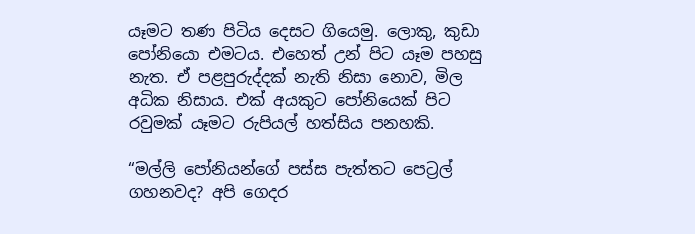යෑමට තණ පිටිය දෙසට ගියෙමු. ලොකු, කුඩා පෝනියො එමටය. එහෙත් උන් පිට යෑම පහසු නැත. ඒ පළපුරුද්දක් නැති නිසා නොව, මිල අධික නිසාය. එක් අයකුට පෝනියෙක් පිට රවුමක් යෑමට රුපියල් හත්සිය පනහකි.

“මල්ලි පෝනියන්ගේ පස්ස පැත්තට පෙට්‍රල් ගහනවද? අපි ගෙදර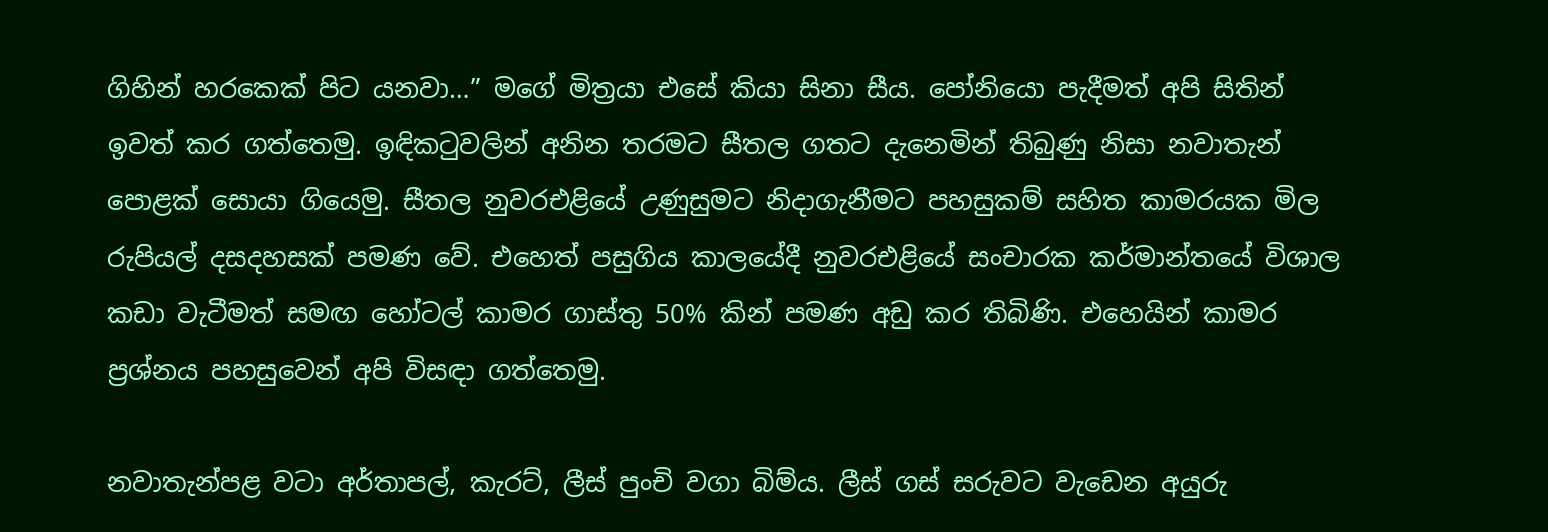ගිහින් හරකෙක් පිට යනවා…” මගේ මිත්‍රයා එසේ කියා සිනා සීය. පෝනියො පැදීමත් අපි සිතින් ඉවත් කර ගත්තෙමු. ඉඳිකටුවලින් අනින තරමට සීතල ගතට දැනෙමින් තිබුණු නිසා නවාතැන් පොළක් සොයා ගියෙමු. සීතල නුවරඑළියේ උණුසුමට නිදාගැනීමට පහසුකම් සහිත කාමරයක මිල රුපියල් දසදහසක් පමණ වේ. එහෙත් පසුගිය කාලයේදී නුවරඑළියේ සංචාරක කර්මාන්තයේ විශාල කඩා වැටීමත් සමඟ හෝටල් කාමර ගාස්තු 50% කින් පමණ අඩු කර තිබිණි. එහෙයින් කාමර ප්‍රශ්නය පහසුවෙන් අපි විසඳා ගත්තෙමු.

නවාතැන්පළ වටා අර්තාපල්, කැරට්, ලීස් පුංචි වගා බිම්ය. ලීස් ගස් සරුවට වැඩෙන අයුරු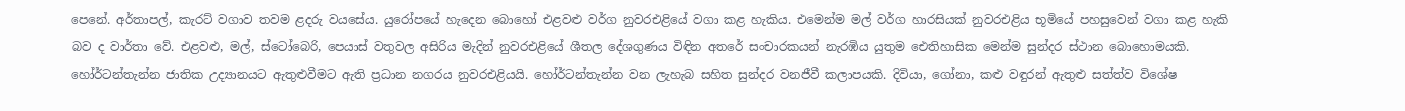පෙනේ. අර්තාපල්, කැරට් වගාව තවම ළදරු වයසේය. යුරෝපයේ හැදෙන බොහෝ එළවළු වර්ග නුවරඑළියේ වගා කළ හැකිය. එමෙන්ම මල් වර්ග හාරසියක් නුවරඑළිය භූමියේ පහසුවෙන් වගා කළ හැකි බව ද වාර්තා වේ. එළවළු, මල්, ස්ටෝබෙරි, පෙයාස් වතුවල අසිරිය මැදින් නුවරඑළියේ ශීතල දේශගුණය විඳින අතරේ සංචාරකයන් නැරඹිය යුතුම ඓතිහාසික මෙන්ම සුන්දර ස්ථාන බොහොමයකි. හෝර්ටන්තැන්න ජාතික උද්‍යානයට ඇතුළුවීමට ඇති ප්‍රධාන නගරය නුවරඑළියයි. හෝර්ටන්තැන්න වන ලැහැබ සහිත සුන්දර වනජීවී කලාපයකි. දිවියා, ගෝනා, කළු වඳුරන් ඇතුළු සත්ත්ව විශේෂ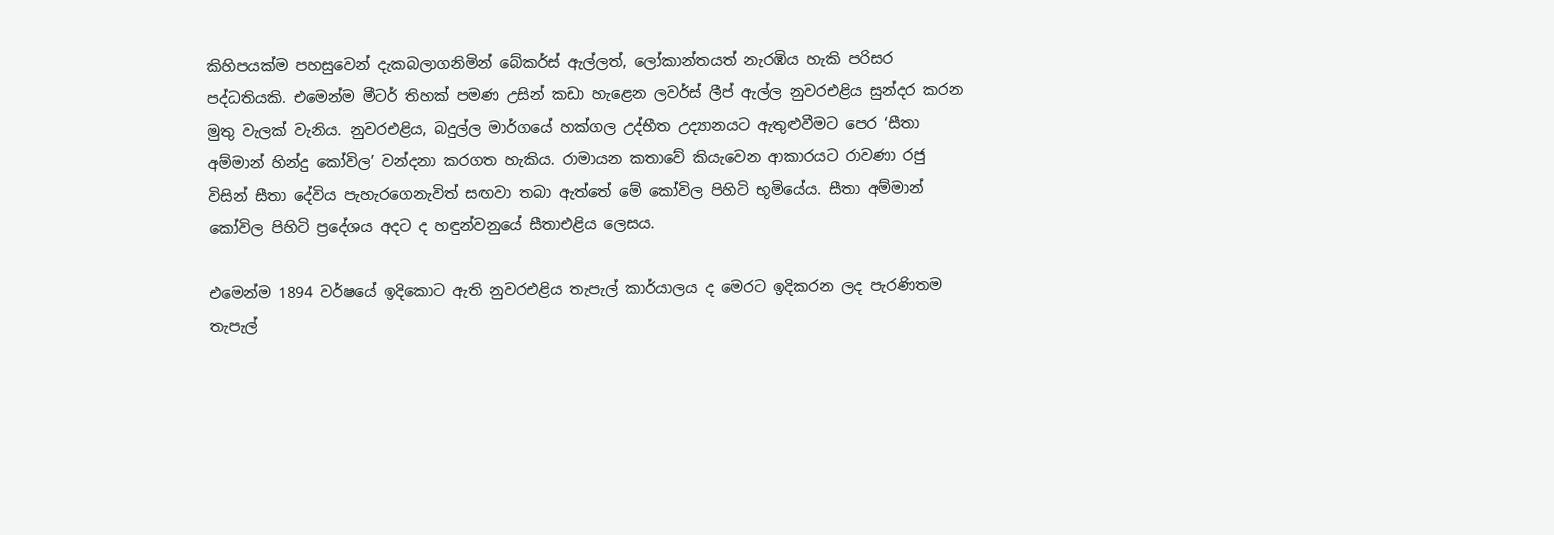කිහිපයක්ම පහසුවෙන් දැකබලාගනිමින් බේකර්ස් ඇල්ලත්, ලෝකාන්තයත් නැරඹිය හැකි පරිසර පද්ධතියකි. එමෙන්ම මීටර් තිහක් පමණ උසින් කඩා හැළෙන ලවර්ස් ලීප් ඇල්ල නුවරඑළිය සුන්දර කරන මුතු වැලක් වැනිය. නුවරඑළිය, බදුල්ල මාර්ගයේ හක්ගල උද්භීත උද්‍යානයට ඇතුළුවීමට පෙර ‘සීතා අම්මාන් හින්දු කෝවිල’ වන්දනා කරගත හැකිය. රාමායන කතාවේ කියැවෙන ආකාරයට රාවණා රජු විසින් සීතා දේවිය පැහැරගෙනැවිත් සඟවා තබා ඇත්තේ මේ කෝවිල පිහිටි භූමියේය. සීතා අම්මාන් කෝවිල පිහිටි ප්‍රදේශය අදට ද හඳුන්වනුයේ සීතාඑළිය ලෙසය.

එමෙන්ම 1894 වර්ෂයේ ඉදිකොට ඇති නුවරඑළිය තැපැල් කාර්යාලය ද මෙරට ඉදිකරන ලද පැරණිතම තැපැල්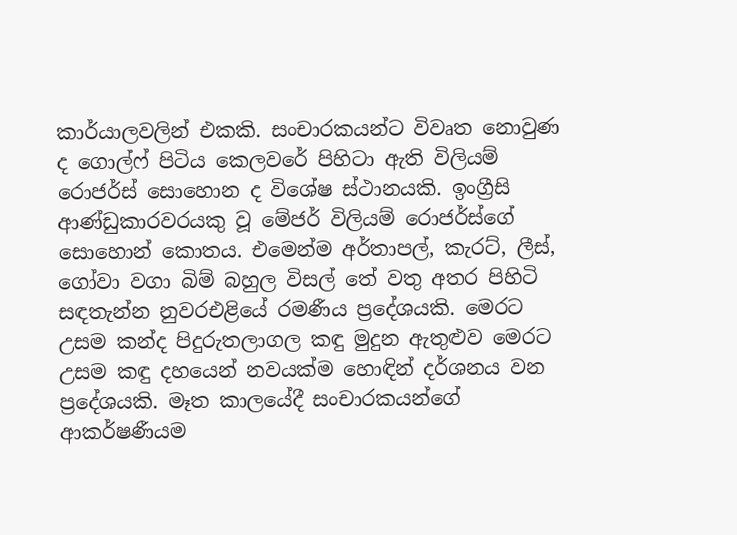කාර්යාලවලින් එකකි. සංචාරකයන්ට විවෘත නොවුණ ද ගොල්ෆ් පිටිය කෙලවරේ පිහිටා ඇති විලියම් රොජර්ස් සොහොන ද විශේෂ ස්ථානයකි. ඉංග්‍රීසි ආණ්ඩුකාරවරයකු වූ මේජර් විලියම් රොජර්ස්ගේ සොහොන් කොතය. එමෙන්ම අර්තාපල්, කැරට්, ලීස්, ගෝවා වගා බිම් බහුල විසල් තේ වතු අතර පිහිටි සඳතැන්න නුවරඑළියේ රමණීය ප්‍රදේශයකි. මෙරට උසම කන්ද පිදුරුතලාගල කඳු මුදුන ඇතුළුව මෙරට උසම කඳු දහයෙන් නවයක්ම හොඳින් දර්ශනය වන ප්‍රදේශයකි. මෑත කාලයේදී සංචාරකයන්ගේ ආකර්ෂණීයම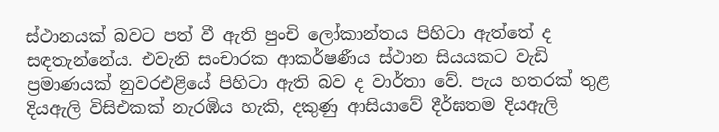ස්ථානයක් බවට පත් වී ඇති පුංචි ලෝකාන්තය පිහිටා ඇත්තේ ද සඳතැන්නේය. එවැනි සංචාරක ආකර්ෂණීය ස්ථාන සියයකට වැඩි ප්‍රමාණයක් නුවරඑළියේ පිහිටා ඇති බව ද වාර්තා වේ. පැය හතරක් තුළ දියඇලි විසිඑකක් නැරඹිය හැකි, දකුණු ආසියාවේ දීර්ඝතම දියඇලි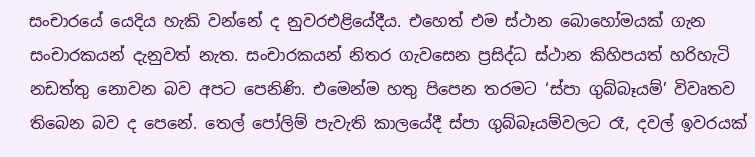සංචාරයේ යෙදිය හැකි වන්නේ ද නුවරඑළියේදීය. එහෙත් එම ස්ථාන බොහෝමයක් ගැන සංචාරකයන් දැනුවත් නැත. සංචාරකයන් නිතර ගැවසෙන ප්‍රසිද්ධ ස්ථාන කිහිපයත් හරිහැටි නඩත්තු නොවන බව අපට පෙනිණි. එමෙන්ම හතු පිපෙන තරමට ‘ස්පා ගුබ්බෑයම්’ විවෘතව තිබෙන බව ද පෙනේ. තෙල් පෝලිම් පැවැති කාලයේදී ස්පා ගුබ්බෑයම්වලට රෑ, දවල් ඉවරයක්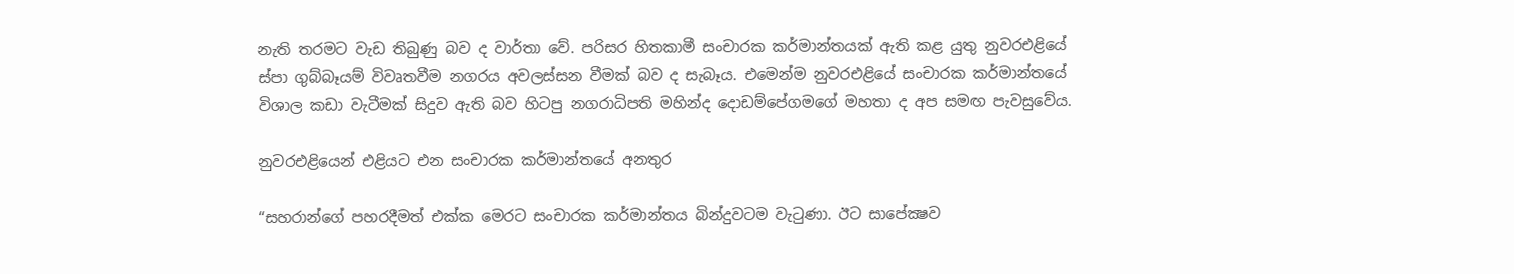නැති තරමට වැඩ තිබුණු බව ද වාර්තා වේ. පරිසර හිතකාමී සංචාරක කර්මාන්තයක් ඇති කළ යුතු නුවරඑළියේ ස්පා ගුබ්බෑයම් විවෘතවීම නගරය අවලස්සන වීමක් බව ද සැබෑය. එමෙන්ම නුවරඑළියේ සංචාරක කර්මාන්තයේ විශාල කඩා වැටීමක් සිදුව ඇති බව හිටපු නගරාධිපති මහින්ද දොඩම්පේගමගේ මහතා ද අප සමඟ පැවසුවේය.

නුවරඑළියෙන් එළියට එන සංචාරක කර්මාන්තයේ අනතුර

“සහරාන්ගේ පහරදීමත් එක්ක මෙරට සංචාරක කර්මාන්තය බින්දුවටම වැටුණා. ඊට සාපේක්‍ෂව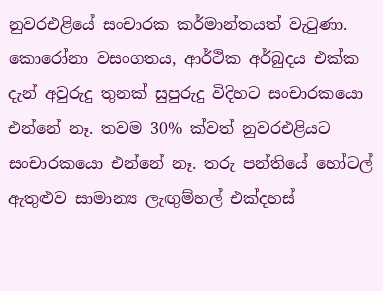නුවරඑළියේ සංචාරක කර්මාන්තයත් වැටුණා. කොරෝනා වසංගතය, ආර්ථික අර්බුදය එක්ක දැන් අවුරුදු තුනක් සුපුරුදු විදිහට සංචාරකයො එන්නේ නෑ. තවම 30% ක්වත් නුවරඑළියට සංචාරකයො එන්නේ නෑ. තරු පන්තියේ හෝටල් ඇතුළුව සාමාන්‍ය ලැඟුම්හල් එක්දහස්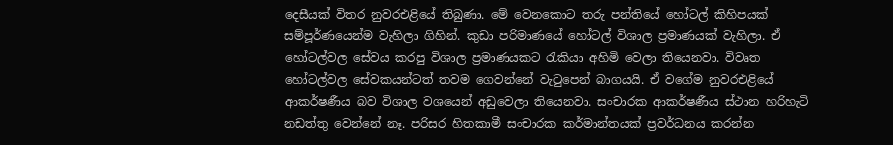දෙසීයක් විතර නුවරඑළියේ තිබුණා. මේ වෙනකොට තරු පන්තියේ හෝටල් කිහිපයක් සම්පූර්ණයෙන්ම වැහිලා ගිහින්. කුඩා පරිමාණයේ හෝටල් විශාල ප්‍රමාණයක් වැහිලා. ඒ හෝටල්වල සේවය කරපු විශාල ප්‍රමාණයකට රැකියා අහිමි වෙලා තියෙනවා. විවෘත හෝටල්වල සේවකයන්ටත් තවම ගෙවන්නේ වැටුපෙන් බාගයයි. ඒ වගේම නුවරඑළියේ ආකර්ෂණීය බව විශාල වශයෙන් අඩුවෙලා තියෙනවා. සංචාරක ආකර්ෂණීය ස්ථාන හරිහැටි නඩත්තු වෙන්නේ නෑ. පරිසර හිතකාමී සංචාරක කර්මාන්තයක් ප්‍රවර්ධනය කරන්න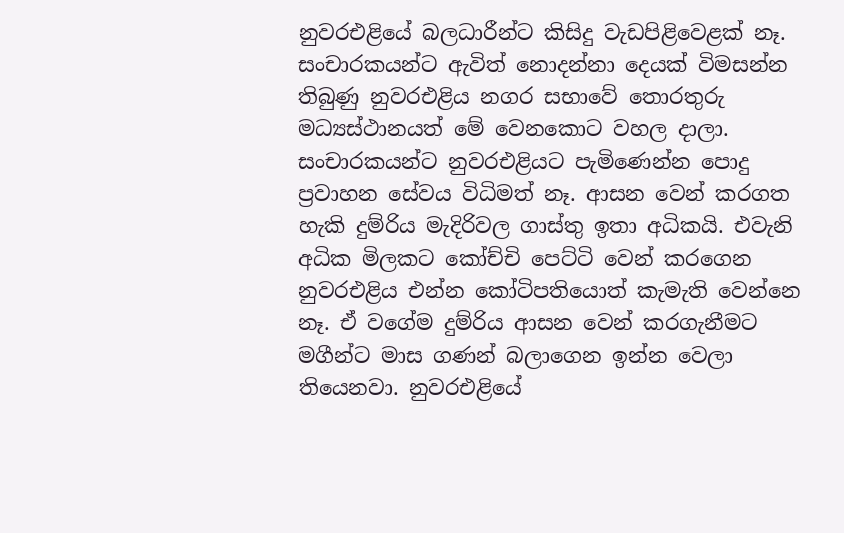නුවරඑළියේ බලධාරීන්ට කිසිදු වැඩපිළිවෙළක් නෑ. සංචාරකයන්ට ඇවිත් නොදන්නා දෙයක් විමසන්න තිබුණු නුවරඑළිය නගර සභාවේ තොරතුරු මධ්‍යස්ථානයත් මේ වෙනකොට වහල දාලා. සංචාරකයන්ට නුවරඑළියට පැමිණෙන්න පොදු ප්‍රවාහන සේවය විධිමත් නෑ. ආසන වෙන් කරගත හැකි දුම්රිය මැදිරිවල ගාස්තු ඉතා අධිකයි. එවැනි අධික මිලකට කෝච්චි පෙට්ටි වෙන් කරගෙන නුවරඑළිය එන්න කෝටිපතියොත් කැමැති වෙන්නෙ නෑ. ඒ වගේම දුම්රිය ආසන වෙන් කරගැනීමට මගීන්ට මාස ගණන් බලාගෙන ඉන්න වෙලා තියෙනවා. නුවරඑළියේ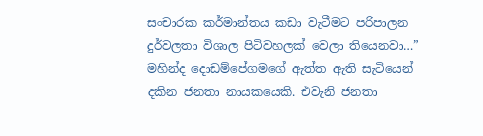සංචාරක කර්මාන්තය කඩා වැටීමට පරිපාලන දුර්වලතා විශාල පිටිවහලක් වෙලා තියෙනවා…” මහින්ද දොඩම්පේගමගේ ඇත්ත ඇති සැටියෙන් දකින ජනතා නායකයෙකි. එවැනි ජනතා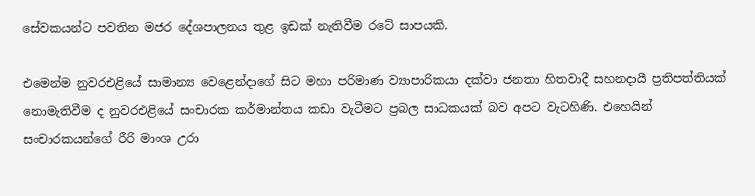සේවකයන්ට පවතින මජර දේශපාලනය තුළ ඉඩක් නැතිවීම රටේ සාපයකි.

එමෙන්ම නුවරඑළියේ සාමාන්‍ය වෙළෙන්දාගේ සිට මහා පරිමාණ ව්‍යාපාරිකයා දක්වා ජනතා හිතවාදී සහනදායී ප්‍රතිපත්තියක් නොමැතිවීම ද නුවරඑළියේ සංචාරක කර්මාන්තය කඩා වැටීමට ප්‍රබල සාධකයක් බව අපට වැටහිණි. එහෙයින් සංචාරකයන්ගේ රීරි මාංශ උරා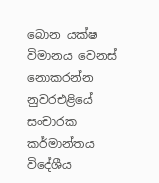බොන යක්ෂ විමානය වෙනස් නොකරන්න නුවරඑළියේ සංචාරක කර්මාන්තය විදේශීය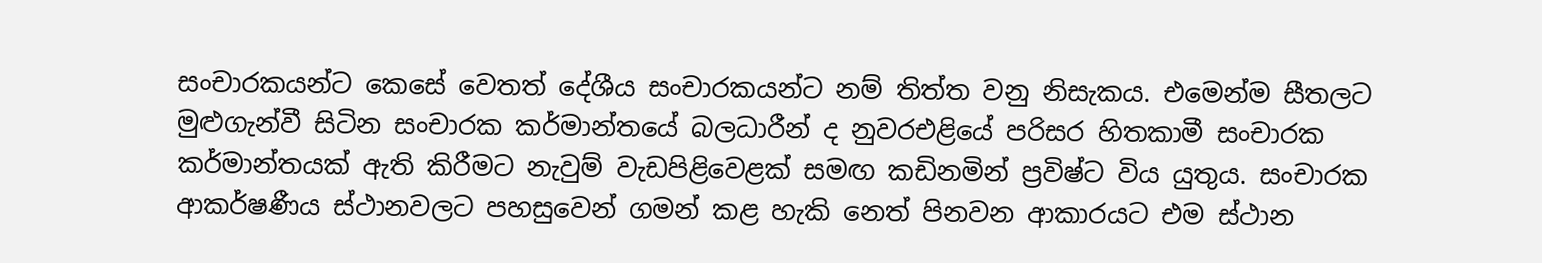සංචාරකයන්ට කෙසේ වෙතත් දේශීය සංචාරකයන්ට නම් තිත්ත වනු නිසැකය. එමෙන්ම සීතලට මුළුගැන්වී සිටින සංචාරක කර්මාන්තයේ බලධාරීන් ද නුවරඑළියේ පරිසර හිතකාමී සංචාරක කර්මාන්තයක් ඇති කිරීමට නැවුම් වැඩපිළිවෙළක් සමඟ කඩිනමින් ප්‍රවිෂ්ට විය යුතුය. සංචාරක ආකර්ෂණීය ස්ථානවලට පහසුවෙන් ගමන් කළ හැකි නෙත් පිනවන ආකාරයට එම ස්ථාන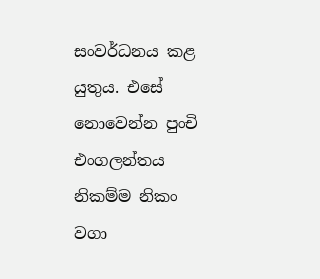සංවර්ධනය කළ යුතුය. එසේ නොවෙන්න පුංචි එංගලන්තය නිකම්ම නිකං වගා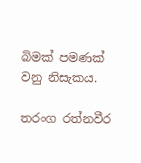බිමක් පමණක් වනු නිසැකය.

තරංග රත්නවීර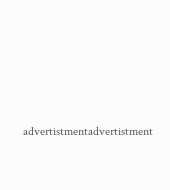advertistmentadvertistment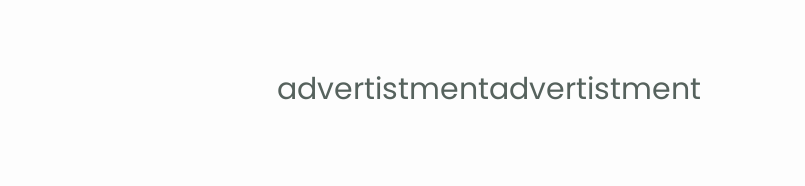advertistmentadvertistment